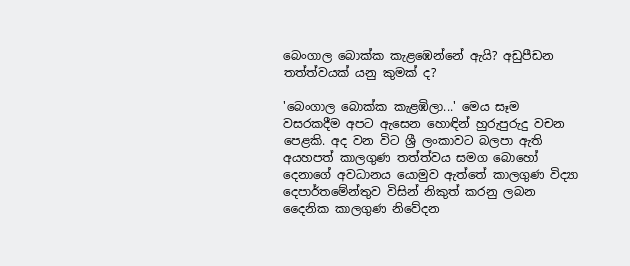බෙංගාල බොක්ක කැළඹෙන්නේ ඇයි? අඩුපීඩන තත්ත්වයක් යනු කුමක් ද?

'බෙංගාල බොක්ක කැළඹිලා...' මෙය සෑම වසරකදීම අපට ඇසෙන හොඳින් හුරුපුරුදු වචන පෙළකි. අද වන විට ශ්‍රී ලංකාවට බලපා ඇති අයහපත් කාලගුණ තත්ත්වය සමග බොහෝ දෙනාගේ අවධානය යොමුව ඇත්තේ කාලගුණ විද්‍යා දෙපාර්තමේන්තුව විසින් නිකුත් කරනු ලබන දෛනික කාලගුණ නිවේදන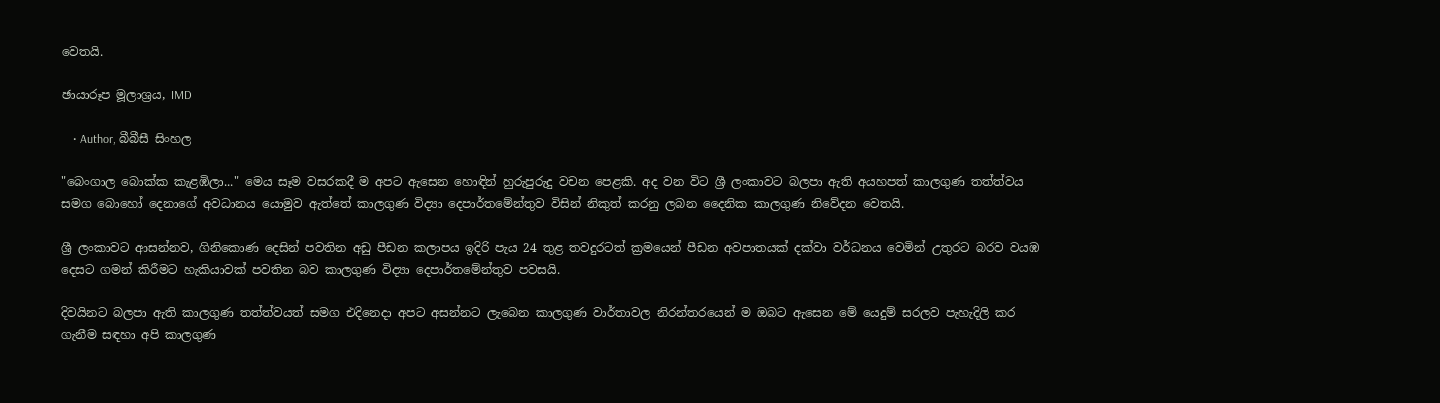වෙතයි.

ඡායාරූප මූලාශ්‍රය, IMD

    • Author, බීබීසී සිංහල

"බෙංගාල බොක්ක කැළඹිලා..." මෙය සෑම වසරකදී ම අපට ඇසෙන හොඳින් හුරුපුරුදු වචන පෙළකි. අද වන විට ශ්‍රී ලංකාවට බලපා ඇති අයහපත් කාලගුණ තත්ත්වය සමග බොහෝ දෙනාගේ අවධානය යොමුව ඇත්තේ කාලගුණ විද්‍යා දෙපාර්තමේන්තුව විසින් නිකුත් කරනු ලබන දෛනික කාලගුණ නිවේදන වෙතයි.

ශ්‍රී ලංකාවට ආසන්නව, ගිනිකොණ දෙසින් පවතින අඩු පීඩන කලාපය ඉදිරි පැය 24 තුළ තවදුරටත් ක්‍රමයෙන් පීඩන අවපාතයක් දක්වා වර්ධනය වෙමින් උතුරට බරව වයඹ දෙසට ගමන් කිරීමට හැකියාවක් පවතින බව කාලගුණ විද්‍යා දෙපාර්තමේන්තුව පවසයි.

දිවයිනට බලපා ඇති කාලගුණ තත්ත්වයත් සමග එදිනෙදා අපට අසන්නට ලැබෙන කාලගුණ වාර්තාවල නිරන්තරයෙන් ම ඔබට ඇසෙන මේ යෙදුම් සරලව පැහැදිලි කර ගැනීම සඳහා අපි කාලගුණ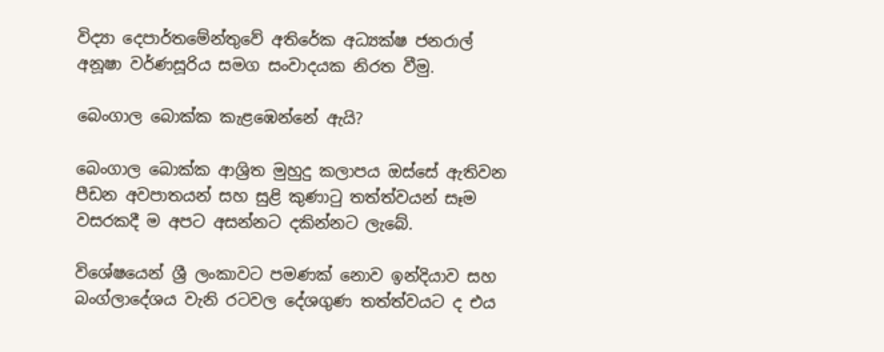විද්‍යා දෙපාර්තමේන්තුවේ අතිරේක අධ්‍යක්ෂ ජනරාල් අනූෂා වර්ණසූරිය සමග සංවාදයක නිරත වීමු.

බෙංගාල බොක්ක කැළඹෙන්නේ ඇයි?

බෙංගාල බොක්ක ආශ්‍රිත මුහුදු කලාපය ඔස්සේ ඇතිවන පීඩන අවපාතයන් සහ සුළි කුණාටු තත්ත්වයන් සෑම වසරකදී ම අපට අසන්නට දකින්නට ලැබේ.

විශේෂයෙන් ශ්‍රී ලංකාවට පමණක් නොව ඉන්දියාව සහ බංග්ලාදේශය වැනි රටවල දේශගුණ තත්ත්වයට ද එය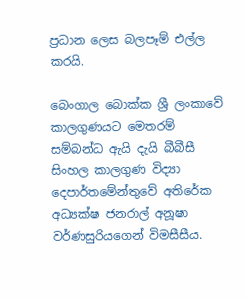ප්‍රධාන ලෙස බලපෑම් එල්ල කරයි.

බෙංගාල බොක්ක ශ්‍රී ලංකාවේ කාලගුණයට මෙතරම් සම්බන්ධ ඇයි දැයි බීබීසී සිංහල කාලගුණ විද්‍යා දෙපාර්තමේන්තුවේ අතිරේක අධ්‍යක්ෂ ජනරාල් අනූෂා වර්ණසුරියගෙන් විමසීසීය.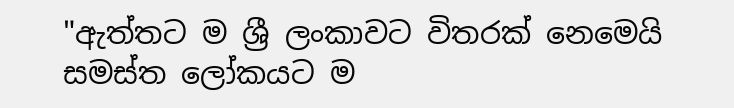"ඇත්තට ම ශ්‍රී ලංකාවට විතරක් නෙමෙයි සමස්ත ලෝකයට ම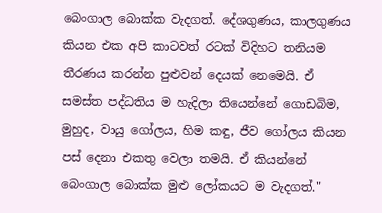බෙංගාල බොක්ක වැදගත්. දේශගුණය, කාලගුණය කියන එක අපි කාටවත් රටක් විදිහට තනියම තීරණය කරන්න පුළුවන් දෙයක් නෙමෙයි. ඒ සමස්ත පද්ධතිය ම හැදිලා තියෙන්නේ ගොඩබිම, මුහුද, වායු ගෝලය, හිම කඳු, ජීව ගෝලය කියන පස් දෙනා එකතු වෙලා තමයි. ඒ කියන්නේ බෙංගාල බොක්ක මුළු ලෝකයට ම වැදගත්."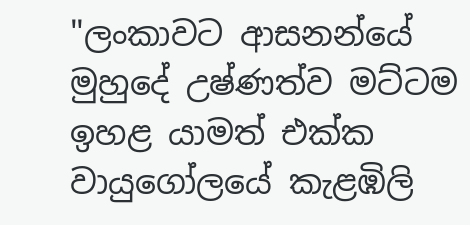"ලංකාවට ආසනන්යේ මුහුදේ උෂ්ණත්ව මට්ටම ඉහළ යාමත් එක්ක වායුගෝලයේ කැළඹිලි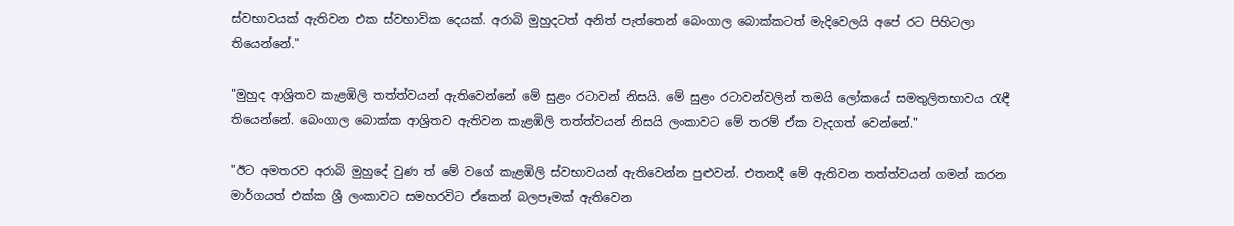ස්වභාවයක් ඇතිවන එක ස්වභාවික දෙයක්. අරාබි මුහුදටත් අනිත් පැත්තෙන් බෙංගාල බොක්කටත් මැදිවෙලයි අපේ රට පිහිටලා තියෙන්නේ."

"මුහුද ආශ්‍රිතව කැළඹිලි තත්ත්වයන් ඇතිවෙන්නේ මේ සුළං රටාවන් නිසයි. මේ සුළං රටාවන්වලින් තමයි ලෝකයේ සමතුලිතභාවය රැඳී තියෙන්නේ. බෙංගාල බොක්ක ආශ්‍රිතව ඇතිවන කැළඹිලි තත්ත්වයන් නිසයි ලංකාවට මේ තරම් ඒක වැදගත් වෙන්නේ."

"ඊට අමතරව අරාබි මුහුදේ වුණ ත් මේ වගේ කැළඹිලි ස්වභාවයන් ඇතිවෙන්න පුළුවන්. එතනදී මේ ඇතිවන තත්ත්වයන් ගමන් කරන මාර්ගයත් එක්ක ශ්‍රී ලංකාවට සමහරවිට ඒකෙන් බලපෑමක් ඇතිවෙන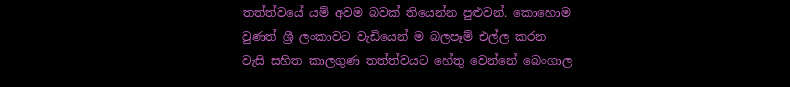තත්ත්වයේ යම් අවම බවක් තියෙන්න පුළුවන්. කොහොම වුණත් ශ්‍රී ලංකාවට වැඩියෙන් ම බලපෑම් එල්ල කරන වැසි සහිත කාලගුණ තත්ත්වයට හේතු වෙන්නේ බෙංගාල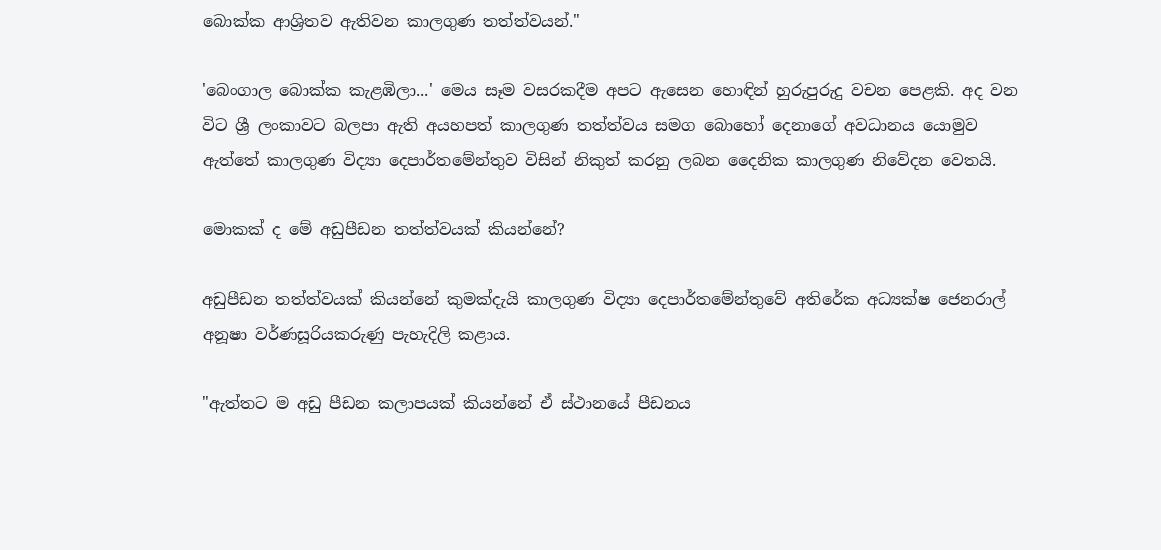බොක්ක ආශ්‍රිතව ඇතිවන කාලගුණ තත්ත්වයන්."

'බෙංගාල බොක්ක කැළඹිලා...' මෙය සෑම වසරකදීම අපට ඇසෙන හොඳින් හුරුපුරුදු වචන පෙළකි. අද වන විට ශ්‍රී ලංකාවට බලපා ඇති අයහපත් කාලගුණ තත්ත්වය සමග බොහෝ දෙනාගේ අවධානය යොමුව ඇත්තේ කාලගුණ විද්‍යා දෙපාර්තමේන්තුව විසින් නිකුත් කරනු ලබන දෛනික කාලගුණ නිවේදන වෙතයි.

මොකක් ද මේ අඩුපීඩන තත්ත්වයක් කියන්නේ?

අඩුපීඩන තත්ත්වයක් කියන්නේ කුමක්දැයි කාලගුණ විද්‍යා දෙපාර්තමේන්තුවේ අතිරේක අධ්‍යක්ෂ ජෙනරාල් අනූෂා වර්ණසූරියකරුණු පැහැදිලි කළාය.

"ඇත්තට ම අඩු පීඩන කලාපයක් කියන්නේ ඒ ස්ථානයේ පීඩනය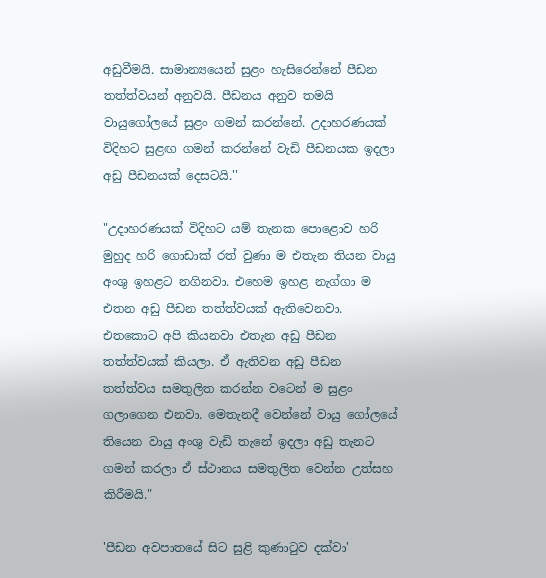අඩුවීමයි. සාමාන්‍යයෙන් සුළං හැසිරෙන්නේ පීඩන තත්ත්වයන් අනුවයි. පීඩනය අනුව තමයි වායුගෝලයේ සුළං ගමන් කරන්නේ. උදාහරණයක් විදිහට සුළඟ ගමන් කරන්නේ වැඩි පීඩනයක ඉදලා අඩු පීඩනයක් දෙසටයි.''

"උදාහරණයක් විදිහට යම් තැනක පොළොව හරි මුහුද හරි ගොඩාක් රත් වුණා ම එතැන තියන වායු අංශු ඉහළට නගිනවා. එහෙම ඉහළ නැග්ගා ම එතන අඩු පීඩන තත්ත්වයක් ඇතිවෙනවා. එතකොට අපි කියනවා එතැන අඩු පීඩන තත්ත්වයක් කියලා. ඒ ඇතිවන අඩු පීඩන තත්ත්වය සමතුලිත කරන්න වටෙන් ම සුළං ගලාගෙන එනවා. මෙතැනදී වෙන්නේ වායු ගෝලයේ තියෙන වායු අංශු වැඩි තැනේ ඉදලා අඩු තැනට ගමන් කරලා ඒ ස්ථානය සමතුලිත වෙන්න උත්සහ කිරීමයි."

'පීඩන අවපාතයේ සිට සුළි කුණාටුව දක්වා'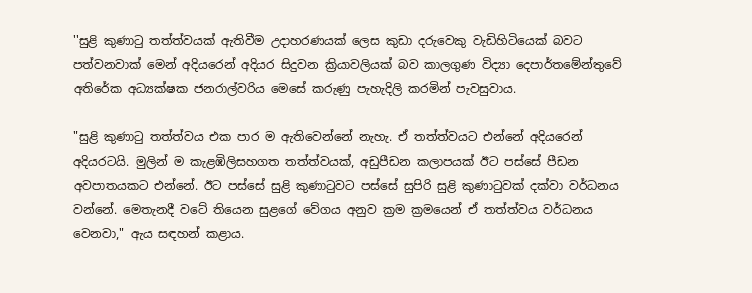''සුළි කුණාටු තත්ත්වයක් ඇතිවීම උදාහරණයක් ලෙස කුඩා දරුවෙකු වැඩිහිටියෙක් බවට පත්වනවාක් මෙන් අදියරෙන් අදියර සිදුවන ක්‍රියාවලියක් බව කාලගුණ විද්‍යා දෙපාර්තමේන්තුවේ අතිරේක අධ්‍යක්ෂක ජනරාල්වරිය මෙසේ කරුණු පැහැදිලි කරමින් පැවසුවාය.

"සුළි කුණාටු තත්ත්වය එක පාර ම ඇතිවෙන්නේ නැහැ. ඒ තත්ත්වයට එන්නේ අදියරෙන් අදියරටයි. මුලින් ම කැළඹිලිසහගත තත්ත්වයක්, අඩුපීඩන කලාපයක් ඊට පස්සේ පීඩන අවපාතයකට එන්නේ. ඊට පස්සේ සුළි කුණාටුවට පස්සේ සුපිරි සුළි කුණාටුවක් දක්වා වර්ධනය වන්නේ. මෙතැනදී වටේ තියෙන සුළගේ වේගය අනුව ක්‍රම ක්‍රමයෙන් ඒ තත්ත්වය වර්ධනය වෙනවා," ඇය සඳහන් කළාය.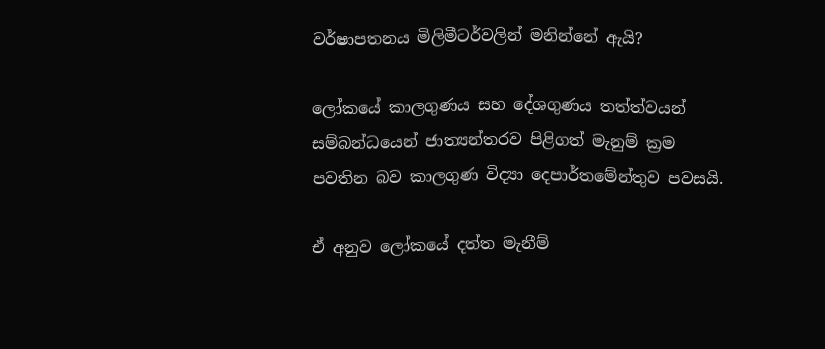වර්ෂාපතනය මිලිමීටර්වලින් මනින්නේ ඇයි?

ලෝකයේ කාලගුණය සහ දේශගුණය තත්ත්වයන් සම්බන්ධයෙන් ජාත්‍යන්තරව පිළිගත් මැනුම් ක්‍රම පවතින බව කාලගුණ විද්‍යා දෙපාර්තමේන්තුව පවසයි.

ඒ අනුව ලෝකයේ දත්ත මැනීම්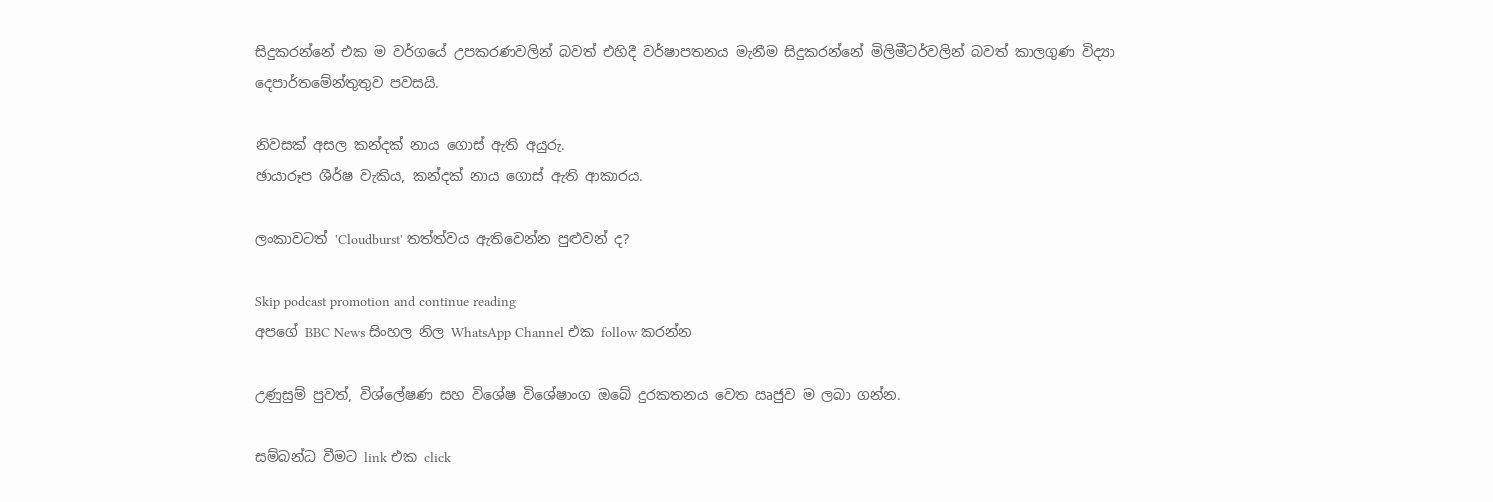සිදුකරන්නේ එක ම වර්ගයේ උපකරණවලින් බවත් එහිදී වර්ෂාපතනය මැනීම සිදුකරන්නේ මිලිමීටර්වලින් බවත් කාලගුණ විද්‍යා දෙපාර්තමේන්තුතුව පවසයි.

නිවසක් අසල කන්දක් නාය ගොස් ඇති අයුරු.
ඡායාරූප ශීර්ෂ වැකිය, කන්දක් නාය ගොස් ඇති ආකාරය.

ලංකාවටත් 'Cloudburst' තත්ත්වය ඇතිවෙන්න පුළුවන් ද?

Skip podcast promotion and continue reading
අපගේ BBC News සිංහල නිල WhatsApp Channel එක follow කරන්න

උණුසුම් පුවත්, විශ්ලේෂණ සහ විශේෂ විශේෂාංග ඔබේ දුරකතනය වෙත ඍජුව ම ලබා ගන්න.

සම්බන්ධ වීමට link එක click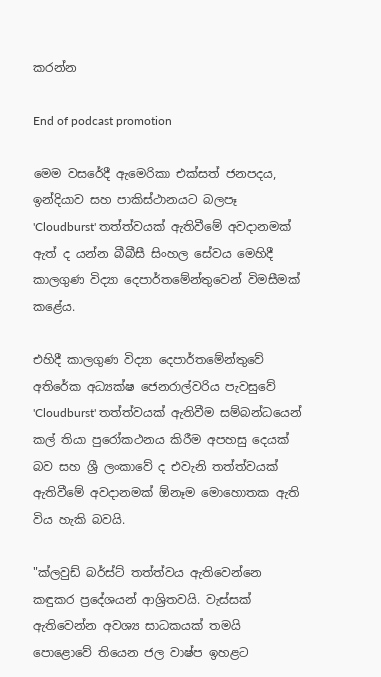කරන්න

End of podcast promotion

මෙම වසරේදී ඇමෙරිකා එක්සත් ජනපදය, ඉන්දියාව සහ පාකිස්ථානයට බලපෑ 'Cloudburst' තත්ත්වයක් ඇතිවීමේ අවදානමක් ඇත් ද යන්න බීබීසී සිංහල සේවය මෙහිදී කාලගුණ විද්‍යා දෙපාර්තමේන්තුවෙන් විමසීමක් කළේය.

එහිදී කාලගුණ විද්‍යා දෙපාර්තමේන්තුවේ අතිරේක අධ්‍යක්ෂ ජෙනරාල්වරිය පැවසුවේ 'Cloudburst' තත්ත්වයක් ඇතිවීම සම්බන්ධයෙන් කල් තියා පුරෝකථනය කිරීම අපහසු දෙයක් බව සහ ශ්‍රී ලංකාවේ ද එවැනි තත්ත්වයක් ඇතිවීමේ අවදානමක් ඕනෑම මොහොතක ඇති විය හැකි බවයි.

"ක්ලවුඩ් බර්ස්ට් තත්ත්වය ඇතිවෙන්නෙ කඳුකර ප්‍රදේශයන් ආශ්‍රිතවයි. වැස්සක් ඇතිවෙන්න අවශ්‍ය සාධකයක් තමයි පොළොවේ තියෙන ජල වාෂ්ප ඉහළට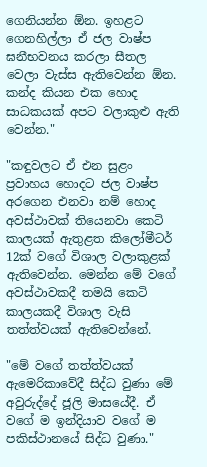ගෙනියන්න ඕන. ඉහළට ගෙනහිල්ලා ඒ ජල වාෂ්ප ඝනීභවනය කරලා සීතල වෙලා වැස්ස ඇතිවෙන්න ඕන. කන්ද කියන එක හොද සාධකයක් අපට වලාකුළු ඇති වෙන්න."

"කඳුවලට ඒ එන සුළං ප්‍රවාහය හොදට ජල වාෂ්ප අරගෙන එනවා නම් හොද අවස්ථාවක් තියෙනවා කෙටි කාලයක් ඇතුළත කිලෝමීටර් 12ක් වගේ විශාල වලාකුළක් ඇතිවෙන්න. මෙන්න මේ වගේ අවස්ථාවකදී තමයි කෙටි කාලයකදී විශාල වැසි තත්ත්වයක් ඇතිවෙන්නේ.

"මේ වගේ තත්ත්වයක් ඇමෙරිකාවේදී සිද්ධ වුණා මේ අවුරුද්දේ ජූලි මාසයේදී. ඒ වගේ ම ඉන්දියාව වගේ ම පකිස්ථානයේ සිද්ධ වුණා."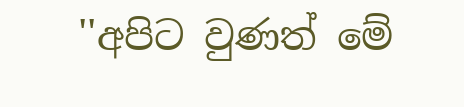''අපිට වුණත් මේ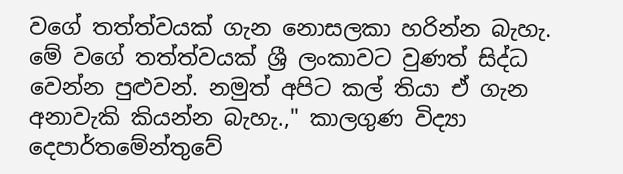වගේ තත්ත්වයක් ගැන නොසලකා හරින්න බැහැ. මේ වගේ තත්ත්වයක් ශ්‍රී ලංකාවට වුණත් සිද්ධ වෙන්න පුළුවන්. නමුත් අපිට කල් තියා ඒ ගැන අනාවැකි කියන්න බැහැ.," කාලගුණ විද්‍යා දෙපාර්තමේන්තුවේ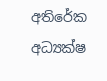අතිරේක අධ්‍යක්ෂ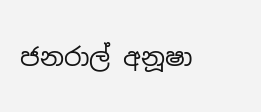ජනරාල් අනූෂා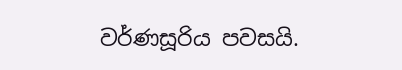වර්ණසූරිය පවසයි.